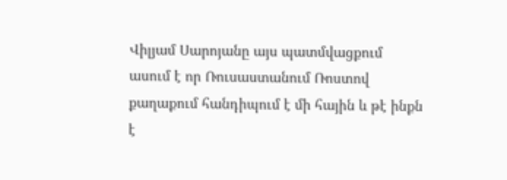Վիլյամ Սարոյանը այս պատմվացքում ասում է որ Ռուսաստանում Ռոստով քաղաքում հանդիպում է մի հային և թէ ինքն է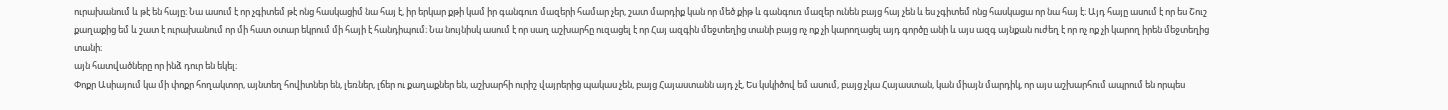ուրախանում և թէ են հայը։ Նա ասում է որ չգիտեմ թէ ոնց հասկացիմ նա հայ է, իր երկար քթի կամ իր գանգուռ մազերի համար չեր, շատ մարդիք կան որ մեծ քիթ և գանգուռ մազեր ունեն բայց հայ չեն և ես չգիտեմ ոնց հասկացա որ նա հայ է։ Այդ հայը ասում է որ ես Շուշ քաղաքից եմ և շատ է ուրախանում որ մի հատ օտար եկրում մի հայի է հանդիպում։ Նա նույնիսկ ասում է որ սաղ աշխարհը ուզացել է որ Հայ ազգին մեջտեղից տանի բայց ոչ ոք չի կարողացել այդ գործը անի և այս ազգ այնքան ուժեղ է որ ոչ ոք չի կարող իրեն մեջտեղից տանի։
այն հատվածները որ ինձ դուր են եկել։
Փոքր Ասիայում կա մի փոքր հողակտոր, այնտեղ հովիտներ են, լեռներ, լճեր ու քաղաքներ են, աշխարհի ուրիշ վայրերից պակաս չեն, բայց Հայաստանն այդ չէ, Ես կսկիծով եմ ասում, բայց չկա Հայաստան, կան միայն մարդիկ, որ այս աշխարհում ապրում են որպես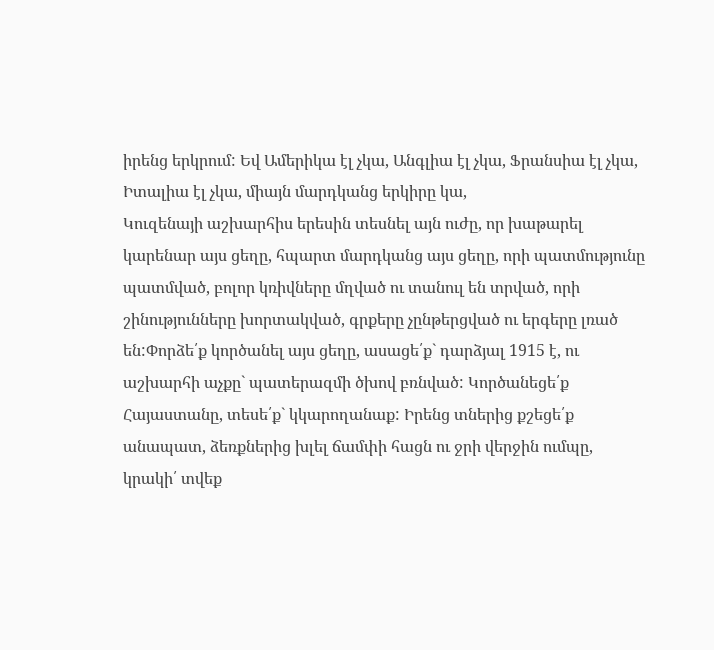իրենց երկրում: Եվ Ամերիկա էլ չկա, Անգլիա էլ չկա, Ֆրանսիա էլ չկա, Իտալիա էլ չկա, միայն մարդկանց երկիրը կա,
Կուզենայի աշխարհիս երեսին տեսնել այն ուժը, որ խաթարել կարենար այս ցեղը, հպարտ մարդկանց այս ցեղը, որի պատմությունը պատմված, բոլոր կռիվները մղված ու տանուլ են տրված, որի շինությունները խորտակված, գրքերը չընթերցված ու երգերը լռած են:Փորձե՛ք կործանել այս ցեղը, ասացե՛ք` դարձյալ 1915 է, ու աշխարհի աչքը` պատերազմի ծխով բռնված: Կործանեցե՛ք Հայաստանը, տեսե՛ք` կկարողանաք: Իրենց տներից քշեցե՛ք անապատ, ձեռքներից խլել ճամփի հացն ու ջրի վերջին ումպը, կրակի՛ տվեք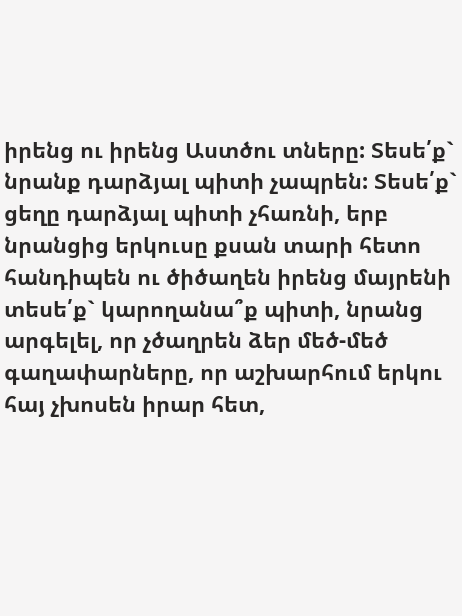իրենց ու իրենց Աստծու տները: Տեսե՛ք` նրանք դարձյալ պիտի չապրեն: Տեսե՛ք` ցեղը դարձյալ պիտի չհառնի, երբ նրանցից երկուսը քսան տարի հետո հանդիպեն ու ծիծաղեն իրենց մայրենի տեսե՛ք` կարողանա՞ք պիտի, նրանց արգելել, որ չծաղրեն ձեր մեծ-մեծ գաղափարները, որ աշխարհում երկու հայ չխոսեն իրար հետ,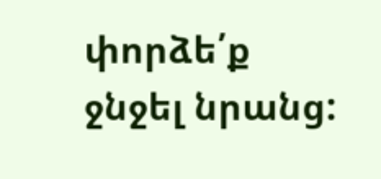փորձե՛ք ջնջել նրանց: